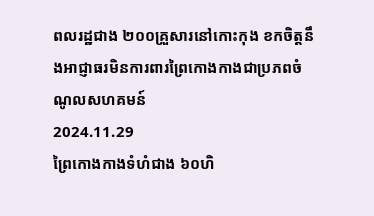ពលរដ្ឋជាង ២០០គ្រួសារនៅកោះកុង ខកចិត្តនឹងអាជ្ញាធរមិនការពារព្រៃកោងកាងជាប្រភពចំណូលសហគមន៍
2024.11.29
ព្រៃកោងកាងទំហំជាង ៦០ហិ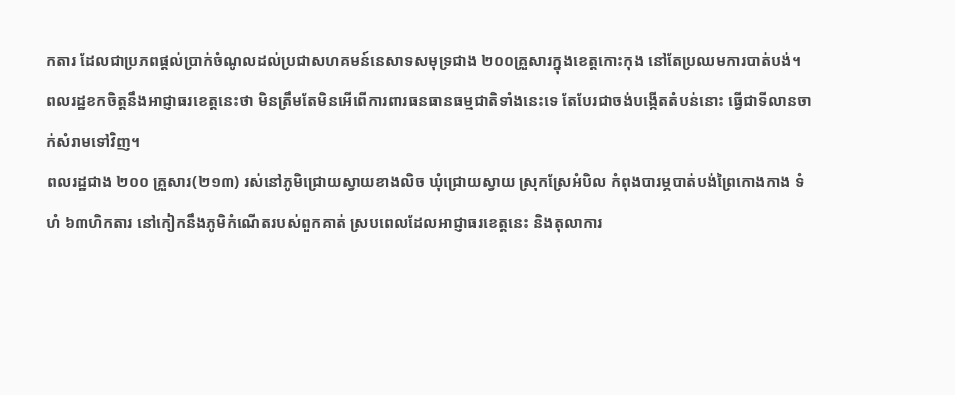កតារ ដែលជាប្រភពផ្តល់ប្រាក់ចំណូលដល់ប្រជាសហគមន៍នេសាទសមុទ្រជាង ២០០គ្រួសារក្នុងខេត្តកោះកុង នៅតែប្រឈមការបាត់បង់។
ពលរដ្ឋខកចិត្តនឹងអាជ្ញាធរខេត្តនេះថា មិនត្រឹមតែមិនអើពើការពារធនធានធម្មជាតិទាំងនេះទេ តែបែរជាចង់បង្កើតតំបន់នោះ ធ្វើជាទីលានចាក់សំរាមទៅវិញ។
ពលរដ្ឋជាង ២០០ គ្រួសារ(២១៣) រស់នៅភូមិជ្រោយស្វាយខាងលិច ឃុំជ្រោយស្វាយ ស្រុកស្រែអំបិល កំពុងបារម្ភបាត់បង់ព្រៃកោងកាង ទំហំ ៦៣ហិកតារ នៅកៀកនឹងភូមិកំណើតរបស់ពួកគាត់ ស្របពេលដែលអាជ្ញាធរខេត្តនេះ និងតុលាការ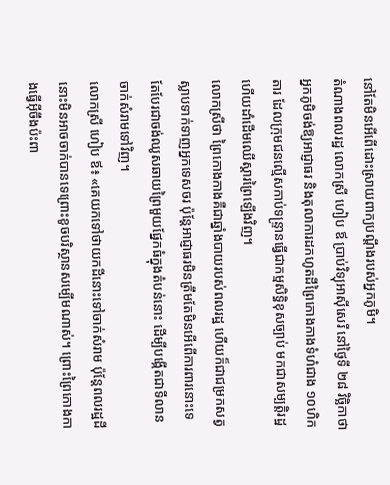នៅតែមិនអើពើដោះស្រាយពាក្យបណ្តឹងរបស់អ្នកភូមិ។
តំណាងពលរដ្ឋ លោកស្រី ហៀប ឪ ប្រាប់វិទ្យុអាស៊ីសេរី នៅថ្ងៃទី ២៨ វិច្ឆិកាថា អ្នកភូមិចង់ឱ្យអាជ្ញាធរ និងតុលាការដកហូតដីព្រៃកោងកាងទំហំជាង ១០ហិកតារ ដែលក្រុមជនល្មើសកាប់ទន្ទ្រានធ្វើជាកម្មសិទ្ធិខុសច្បាប់ មកជាសម្បត្តិរដ្ឋ ហើយដាំដើមឈើស្តារព្រៃឡើងវិញ។
លោកស្រីថា ព្រៃកោងកាងគឺជាឆ្នាំងបាយរបស់ពលរដ្ឋ ហើយក៏ជាជម្រកសត្វស្លាបទាក់ទាញអ្នកទេសចរ ប៉ុន្តែអាជ្ញាធរមិនត្រឹមតែមិនអើពើការពារនោះទេ តែបែរជាចង់ឈូសឆាយព្រៃមួយផ្នែកធំក្នុងតំបន់នោះ ដើម្បីបង្កើតជាទីលានចាក់សំរាមទៅវិញ។
លោកស្រី ហៀប ឪ៖ «គេយកទៅថាយកដីនោះទៅចាក់សំរាម ប៉ុន្តែពលរដ្ឋដីនោះមិនអាចចាក់បានទេព្រោះខូចបរិស្ថានសម្បើមណាស់។ ព្រោះព្រៃកោងកាងធ្វើអ៊ីចឹងប៉ះពា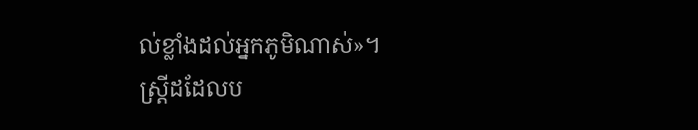ល់ខ្លាំងដល់អ្នកភូមិណាស់»។
ស្ត្រីដដែលប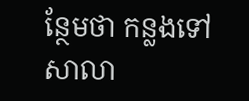ន្ថែមថា កន្លងទៅសាលា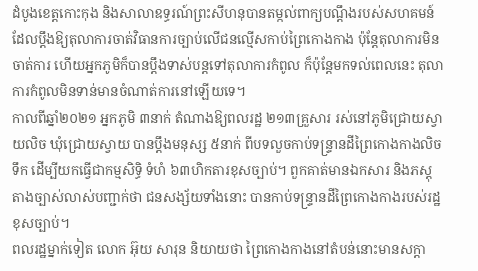ដំបូងខេត្តកោះកុង និងសាលាឧទ្ធរណ៍ព្រះសីហនុបានតម្កល់ពាក្យបណ្តឹងរបស់សហគមន៍ ដែលប្តឹងឱ្យតុលាការចាត់វិធានការច្បាប់លើជនល្មើសកាប់ព្រៃកោងកាង ប៉ុន្តែតុលាការមិនចាត់ការ ហើយអ្នកភូមិក៏បានប្តឹងទាស់បន្តទៅតុលាការកំពូល ក៏ប៉ុន្តែមកទល់ពេលនេះ តុលាការកំពូលមិនទាន់មានចំណាត់ការនៅឡើយទេ។
កាលពីឆ្នាំ២០២១ អ្នកភូមិ ៣នាក់ តំណាងឱ្យពលរដ្ឋ ២១៣គ្រួសារ រស់នៅភូមិជ្រោយស្វាយលិច ឃុំជ្រោយស្វាយ បានប្តឹងមនុស្ស ៥នាក់ ពីបទលួចកាប់ទន្ទ្រានដីព្រៃកោងកាងលិចទឹក ដើម្បីយកធ្វើជាកម្មសិទ្ធិ ទំហំ ៦៣ហិកតារខុសច្បាប់។ ពួកគាត់មានឯកសារ និងភស្តុតាងច្បាស់លាស់បញ្ជាក់ថា ជនសង្ស័យទាំងនោះ បានកាប់ទន្ទ្រានដីព្រៃកោងកាងរបស់រដ្ឋខុសច្បាប់។
ពលរដ្ឋម្នាក់ទៀត លោក អ៊ុយ សារុន និយាយថា ព្រៃកោងកាងនៅតំបន់នោះមានសក្ដា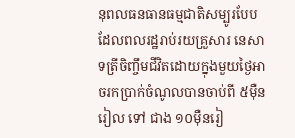នុពលធនធានធម្មជាតិសម្បូរបែប ដែលពលរដ្ឋរាប់រយគ្រួសារ នេសាទត្រីចិញ្ចឹមជីវិតដោយក្នុងមួយថ្ងៃអាចរកប្រាក់ចំណូលបានចាប់ពី ៥ម៉ឺនរៀល ទៅ ជាង ១០ម៉ឺនរៀ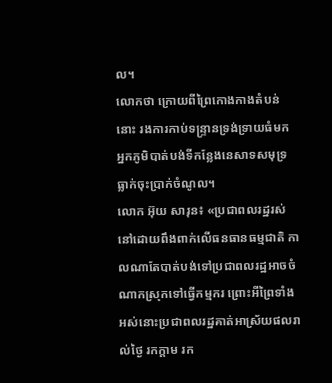ល។
លោកថា ក្រោយពីព្រៃកោងកាងតំបន់នោះ រងការកាប់ទន្ទ្រានទ្រង់ទ្រាយធំមក អ្នកភូមិបាត់បង់ទីកន្លែងនេសាទសមុទ្រ ធ្លាក់ចុះប្រាក់ចំណូល។
លោក អ៊ុយ សារុន៖ «ប្រជាពលរដ្ឋរស់នៅដោយពឹងពាក់លើធនធានធម្មជាតិ កាលណាតែបាត់បង់ទៅប្រជាពលរដ្ឋអាចចំណាកស្រុកទៅធ្វើកម្មករ ព្រោះអីព្រៃទាំងអស់នោះប្រជាពលរដ្ឋគាត់អាស្រ័យផលរាល់ថ្ងៃ រកក្ដាម រក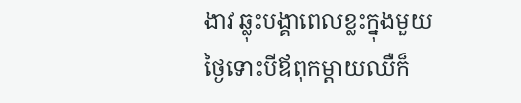ងាវ ឆ្លុះបង្គាពេលខ្លះក្នុងមួយថ្ងៃទោះបីឪពុកម្ដាយឈឺក៏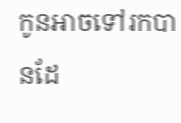កូនអាចទៅរកបានដែ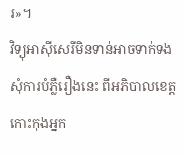រ»។
វិទ្យុអាស៊ីសេរីមិនទាន់អាចទាក់ទងសុំការបំភ្លឺរឿងនេះ ពីអភិបាលខេត្តកោះកុងអ្នក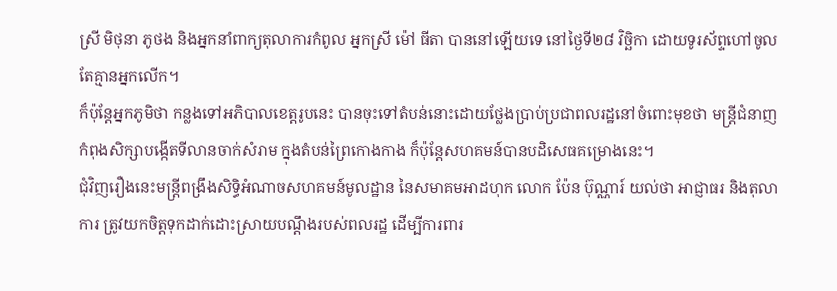ស្រី មិថុនា ភូថង និងអ្នកនាំពាក្យតុលាការកំពូល អ្នកស្រី ម៉ៅ ធីតា បាននៅឡើយទេ នៅថ្ងៃទី២៨ វិច្ឆិកា ដោយទូរស័ព្ទហៅចូលតែគ្មានអ្នកលើក។
ក៏ប៉ុន្តែអ្នកភូមិថា កន្លងទៅអភិបាលខេត្តរូបនេះ បានចុះទៅតំបន់នោះដោយថ្លែងប្រាប់ប្រជាពលរដ្ឋនៅចំពោះមុខថា មន្ត្រីជំនាញកំពុងសិក្សាបង្កើតទីលានចាក់សំរាម ក្នុងតំបន់ព្រៃកោងកាង ក៏ប៉ុន្តែសហគមន៍បានបដិសេធគម្រោងនេះ។
ជុំវិញរឿងនេះមន្ត្រីពង្រឹងសិទ្ធិអំណាចសហគមន៍មូលដ្ឋាន នៃសមាគមអាដហុក លោក ប៉ែន ប៊ុណ្ណារ៍ យល់ថា អាជ្ញាធរ និងតុលាការ ត្រូវយកចិត្តទុកដាក់ដោះស្រាយបណ្តឹងរបស់ពលរដ្ឋ ដើម្បីការពារ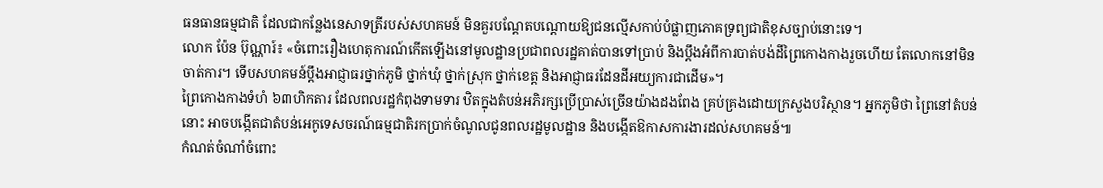ធនធានធម្មជាតិ ដែលជាកន្លែងនេសាទត្រីរបស់សហគមន៍ មិនគួរបណ្តែតបណ្តោយឱ្យជនល្មើសកាប់បំផ្លាញភោគទ្រព្យជាតិខុសច្បាប់នោះទេ។
លោក ប៉ែន ប៊ុណ្ណារ៍៖ «ចំពោះរឿងហេតុការណ៍កើតឡើងនៅមូលដ្ឋានប្រជាពលរដ្ឋគាត់បានទៅប្រាប់ និងប្ដឹងអំពីការបាត់បង់ដីព្រៃកោងកាងរួចហើយ តែលោកនៅមិនចាត់ការ។ ទើបសហគមន៍ប្ដឹងអាជ្ញាធរថ្នាក់ភូមិ ថ្នាក់ឃុំ ថ្នាក់ស្រុក ថ្នាក់ខេត្ត និងអាជ្ញាធរដែនដីអយ្យការជាដើម»។
ព្រៃកោងកាងទំហំ ៦៣ហិកតារ ដែលពលរដ្ឋកំពុងទាមទារ ឋិតក្នុងតំបន់អភិរក្សប្រើប្រាស់ច្រើនយ៉ាងដងពែង គ្រប់គ្រងដោយក្រសួងបរិស្ថាន។ អ្នកភូមិថា ព្រៃនៅតំបន់នោះ អាចបង្កើតជាតំបន់អេកូទេសចរណ៍ធម្មជាតិរកប្រាក់ចំណូលជូនពលរដ្ឋមូលដ្ឋាន និងបង្កើតឱកាសការងារដល់សហគមន៍៕
កំណត់ចំណាំចំពោះ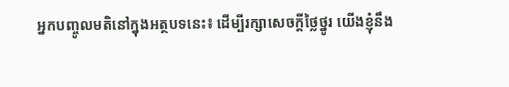អ្នកបញ្ចូលមតិនៅក្នុងអត្ថបទនេះ៖ ដើម្បីរក្សាសេចក្ដីថ្លៃថ្នូរ យើងខ្ញុំនឹង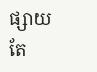ផ្សាយតែ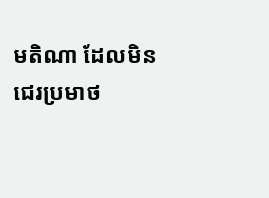មតិណា ដែលមិនជេរប្រមាថ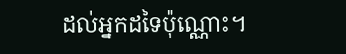ដល់អ្នកដទៃប៉ុណ្ណោះ។